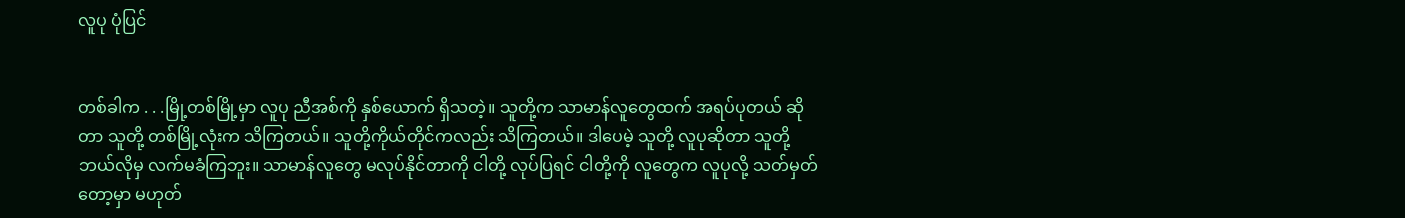လူပု ပုံပြင်


တစ်ခါက . . .မြို့တစ်မြို့မှာ လူပု ညီအစ်ကို နှစ်ယောက် ရှိသတဲ့။ သူတို့က သာမာန်လူတွေထက် အရပ်ပုတယ် ဆိုတာ သူတို့ တစ်မြို့လုံးက သိကြတယ်။ သူတို့ကိုယ်တိုင်ကလည်း သိကြတယ်။ ဒါပေမဲ့ သူတို့ လူပုဆိုတာ သူတို့ ဘယ်လိုမှ လက်မခံကြဘူး။ သာမာန်လူတွေ မလုပ်နိုင်တာကို ငါတို့ လုပ်ပြရင် ငါတို့ကို လူတွေက လူပုလို့ သတ်မှတ်တော့မှာ မဟုတ်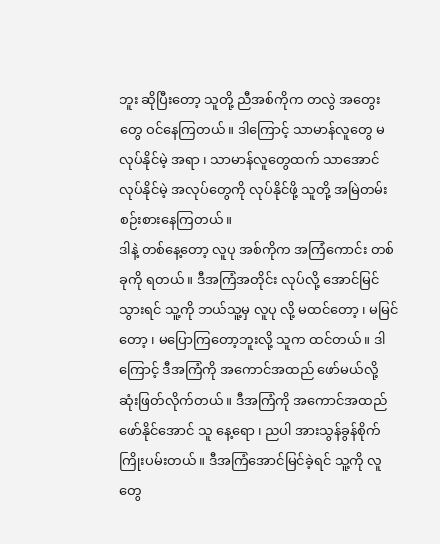ဘူး ဆိုပြီးတော့ သူတို့ ညီအစ်ကိုက တလွဲ အတွေးတွေ ဝင်နေကြတယ်။ ဒါကြောင့် သာမာန်လူတွေ မလုပ်နိုင်မဲ့ အရာ ၊ သာမာန်လူတွေထက် သာအောင် လုပ်နိုင်မဲ့ အလုပ်တွေကို လုပ်နိုင်ဖို့ သူတို့ အမြဲတမ်း စဉ်းစားနေကြတယ်။
ဒါနဲ့ တစ်နေ့တော့ လူပု အစ်ကိုက အကြံကောင်း တစ်ခုကို ရတယ်။ ဒီအကြံအတိုင်း လုပ်လို့ အောင်မြင်သွားရင် သူ့ကို ဘယ်သူ့မှ လူပု လို့ မထင်တော့ ၊ မမြင်တော့ ၊ မပြောကြတော့ဘူးလို့ သူက ထင်တယ်။ ဒါကြောင့် ဒီအကြံကို အကောင်အထည် ဖော်မယ်လို့ ဆုံးဖြတ်လိုက်တယ်။ ဒီအကြံကို အကောင်အထည် ဖော်နိုင်အောင် သူ နေ့ရော ၊ ညပါ အားသွန်ခွန်စိုက် ကြိုးပမ်းတယ်။ ဒီအကြံအောင်မြင်ခဲ့ရင် သူ့ကို လူတွေ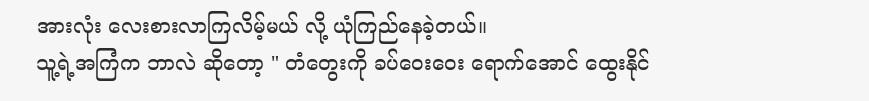အားလုံး လေးစားလာကြလိမ့်မယ် လို့ ယုံကြည်နေခဲ့တယ်။
သူ့ရဲ့အကြံက ဘာလဲ ဆိုတော့ " တံတွေးကို ခပ်ဝေးဝေး ရောက်အောင် ထွေးနိုင်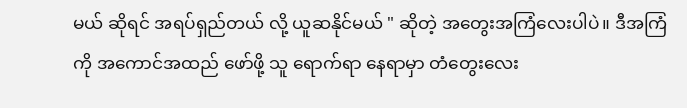မယ် ဆိုရင် အရပ်ရှည်တယ် လို့ ယူဆနိုင်မယ် " ဆိုတဲ့ အတွေးအကြံလေးပါပဲ။ ဒီအကြံကို အကောင်အထည် ဖော်ဖို့ သူ ရောက်ရာ နေရာမှာ တံတွေးလေး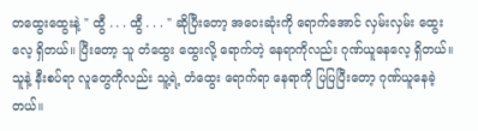တထွေးထွေးနဲ့ " ထွီ . . . ထွီ . . . " ဆိုပြီးတော့ အဝေးဆုံးကို ရောက်အောင် လှမ်းလှမ်း ထွေးလေ့ ရှိတယ်။ ပြီးတော့ သူ တံထွေး ထွေးလို့ ရောက်တဲ့ နေရာကိုလည်း ဂုဏ်ယူနေလေ့ ရှိတယ်။ သူနဲ့ နီးစပ်ရာ လူတွေကိုလည်း သူ့ရဲ့ တံထွေး ရောက်ရာ နေရာကို ပြပြပြီးတော့ ဂုဏ်ယူနေခဲ့တယ်။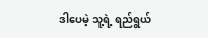ဒါပေမဲ့ သူ့ရဲ့ ရည်ရွယ်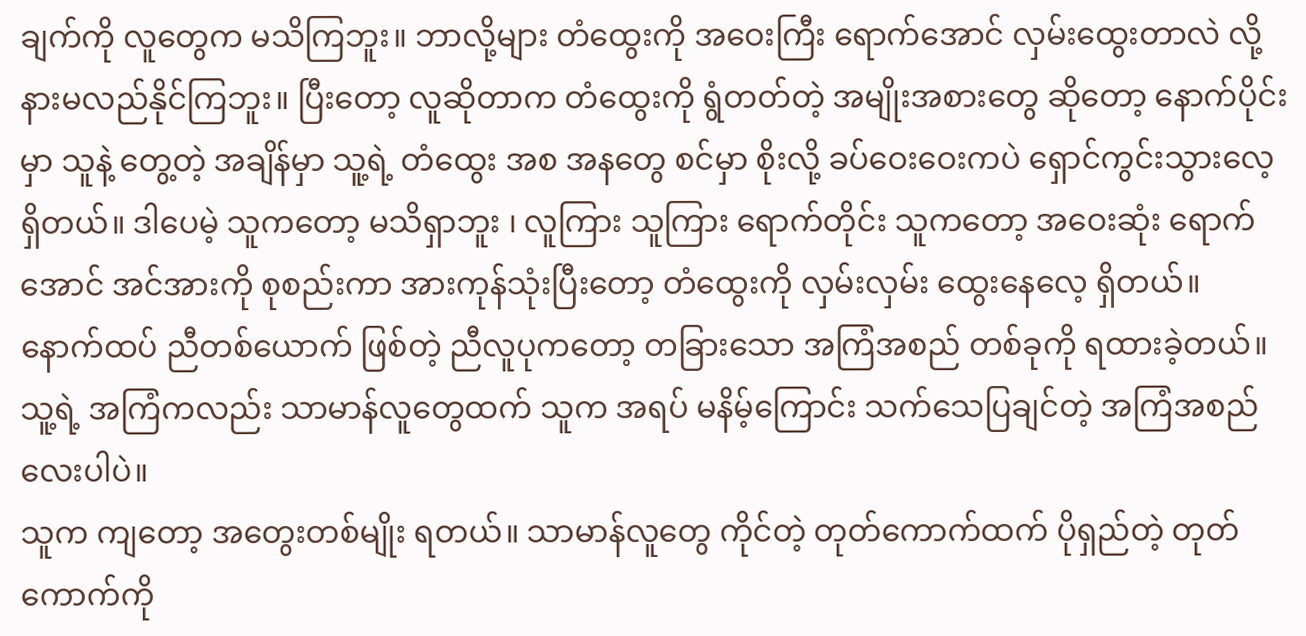ချက်ကို လူတွေက မသိကြဘူး။ ဘာလို့များ တံထွေးကို အဝေးကြီး ရောက်အောင် လှမ်းထွေးတာလဲ လို့ နားမလည်နိုင်ကြဘူး။ ပြီးတော့ လူဆိုတာက တံထွေးကို ရွံတတ်တဲ့ အမျိုးအစားတွေ ဆိုတော့ နောက်ပိုင်းမှာ သူနဲ့ တွေ့တဲ့ အချိန်မှာ သူ့ရဲ့ တံထွေး အစ အနတွေ စင်မှာ စိုးလို့ ခပ်ဝေးဝေးကပဲ ရှောင်ကွင်းသွားလေ့ ရှိတယ်။ ဒါပေမဲ့ သူကတော့ မသိရှာဘူး ၊ လူကြား သူကြား ရောက်တိုင်း သူကတော့ အဝေးဆုံး ရောက်အောင် အင်အားကို စုစည်းကာ အားကုန်သုံးပြီးတော့ တံထွေးကို လှမ်းလှမ်း ထွေးနေလေ့ ရှိတယ်။
နောက်ထပ် ညီတစ်ယောက် ဖြစ်တဲ့ ညီလူပုကတော့ တခြားသော အကြံအစည် တစ်ခုကို ရထားခဲ့တယ်။ သူ့ရဲ့ အကြံကလည်း သာမာန်လူတွေထက် သူက အရပ် မနိမ့်ကြောင်း သက်သေပြချင်တဲ့ အကြံအစည်လေးပါပဲ။
သူက ကျတော့ အတွေးတစ်မျိုး ရတယ်။ သာမာန်လူတွေ ကိုင်တဲ့ တုတ်ကောက်ထက် ပိုရှည်တဲ့ တုတ်ကောက်ကို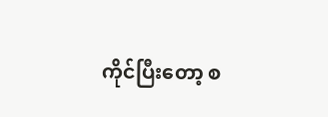ကိုင်ပြီးတော့ စ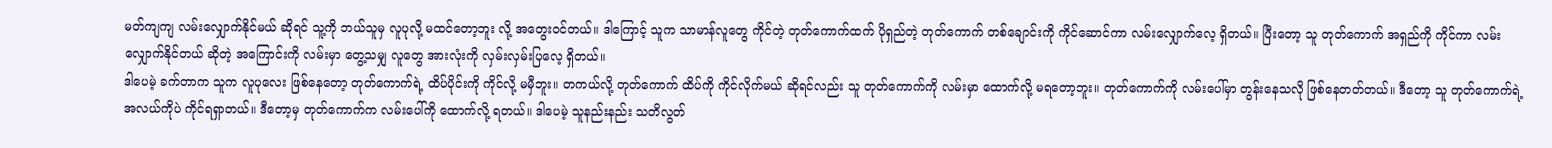မတ်ကျကျ လမ်းလျှောက်နိုင်မယ် ဆိုရင် သူ့ကို ဘယ်သူမှ လူပုလို့ မထင်တော့ဘူး လို့ အတွေးဝင်တယ်။ ဒါကြောင့် သူက သာမာန်လူတွေ ကိုင်တဲ့ တုတ်ကောက်ထက် ပိုရှည်တဲ့ တုတ်ကောက် တစ်ချောင်းကို ကိုင်ဆောင်ကာ လမ်းလျှောက်လေ့ ရှိတယ်။ ပြီးတော့ သူ တုတ်ကောက် အရှည်ကို ကိုင်ကာ လမ်းလျှောက်နိုင်တယ် ဆိုတဲ့ အကြောင်းကို လမ်းမှာ တွေ့သမျှ လူတွေ အားလုံးကို လှမ်းလှမ်းပြလေ့ ရှိတယ်။
ဒါပေမဲ့ ခက်တာက သူက လူပုလေး ဖြစ်နေတော့ တုတ်ကောက်ရဲ့ ထိပ်ပိုင်းကို ကိုင်လို့ မမှီဘူး။ တကယ်လို့ တုတ်ကောက် ထိပ်ကို ကိုင်လိုက်မယ် ဆိုရင်လည်း သူ တုတ်ကောက်ကို လမ်းမှာ ထောက်လို့ မရတော့ဘူး။ တုတ်ကောက်ကို လမ်းပေါ်မှာ တွန်းနေသလို ဖြစ်နေတတ်တယ်။ ဒီတော့ သူ တုတ်ကောက်ရဲ့ အလယ်ကိုပဲ ကိုင်ရရှာတယ်။ ဒီတော့မှ တုတ်ကောက်က လမ်းပေါ်ကို ထောက်လို့ ရတယ်။ ဒါပေမဲ့ သူနည်းနည်း သတိလွတ်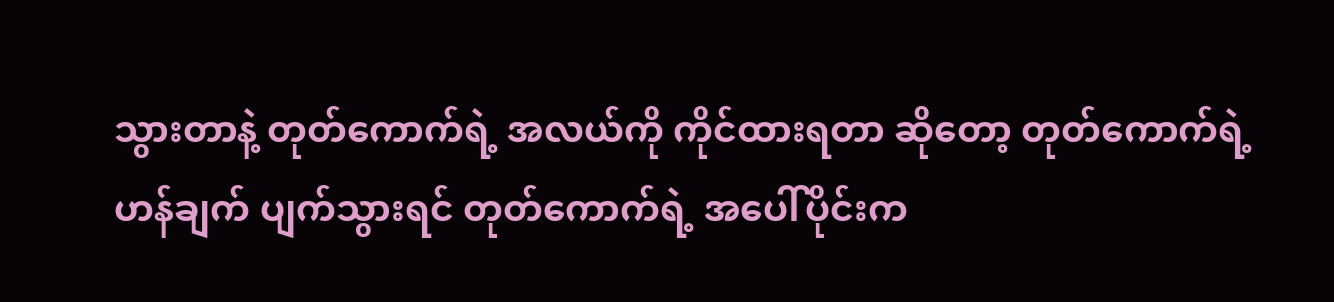သွားတာနဲ့ တုတ်ကောက်ရဲ့ အလယ်ကို ကိုင်ထားရတာ ဆိုတော့ တုတ်ကောက်ရဲ့ ဟန်ချက် ပျက်သွားရင် တုတ်ကောက်ရဲ့ အပေါ်ပိုင်းက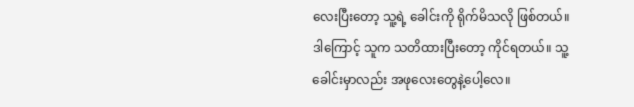လေးပြီးတော့ သူ့ရဲ့ ခေါင်းကို ရိုက်မိသလို ဖြစ်တယ်။ ဒါကြောင့် သူက သတိထားပြီးတော့ ကိုင်ရတယ်။ သူ့ခေါင်းမှာလည်း အဖုလေးတွေနဲ့ပေါ့လေ။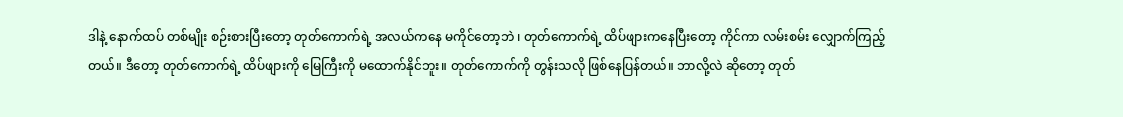ဒါနဲ့ နောက်ထပ် တစ်မျိုး စဉ်းစားပြီးတော့ တုတ်ကောက်ရဲ့ အလယ်ကနေ မကိုင်တော့ဘဲ ၊ တုတ်ကောက်ရဲ့ ထိပ်ဖျားကနေပြီးတော့ ကိုင်ကာ လမ်းစမ်း လျှောက်ကြည့်တယ်။ ဒီတော့ တုတ်ကောက်ရဲ့ ထိပ်ဖျားကို မြေကြီးကို မထောက်နိုင်ဘူး။ တုတ်ကောက်ကို တွန်းသလို ဖြစ်နေပြန်တယ်။ ဘာလို့လဲ ဆိုတော့ တုတ်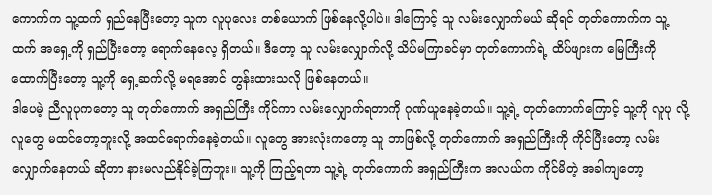ကောက်က သူ့ထက် ရှည်နေပြီးတော့ သူက လူပုလေး တစ်ယောက် ဖြစ်နေလို့ပါပဲ။ ဒါကြောင့် သူ လမ်းလျှောက်မယ် ဆိုရင် တုတ်ကောက်က သူ့ထက် အရှေ့ကို ရှည်ပြီးတော့ ရောက်နေလေ့ ရှိတယ်။ ဒီတော့ သူ လမ်းလျှောက်လို့ သိပ်မကြာခင်မှာ တုတ်ကောက်ရဲ့ ထိပ်ဖျားက မြေကြီးကို ထောက်ပြီးတော့ သူ့ကို ရှေ့ဆက်လို့ မရအောင် တွန်းထားသလို ဖြစ်နေတယ်။
ဒါပေမဲ့ ညီလူပုကတော့ သူ တုတ်ကောက် အရှည်ကြီး ကိုင်ကာ လမ်းလျှောက်ရတာကို ဂုဏ်ယူနေခဲ့တယ်။ သူ့ရဲ့ တုတ်ကောက်ကြောင့် သူ့ကို လူပု လို့ လူတွေ မထင်တော့ဘူးလို့ အထင်ရောက်နေခဲ့တယ်။ လူတွေ အားလုံးကတော့ သူ ဘာဖြစ်လို့ တုတ်ကောက် အရှည်ကြီးကို ကိုင်ပြီးတော့ လမ်းလျှောက်နေတယ် ဆိုတာ နားမလည်နိုင်ခဲ့ကြဘူး။ သူ့ကို ကြည့်ရတာ သူ့ရဲ့ တုတ်ကောက် အရှည်ကြီးက အလယ်က ကိုင်မိတဲ့ အခါကျတော့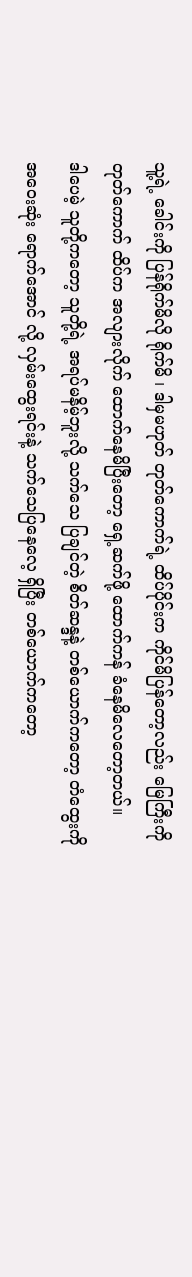သူ့ရဲ့ ခေါင်းကို ပြန်ရိုက်မိလို ရိုက်မိ ၊ ဒါမှမဟုတ် တုတ်ကောက်ရဲ့ ထိပ်ပိုင်းက ကိုင်မိပြန်တော့လည်း မြေကြီးကို တုတ်ကောက် ထိပ်က အလျားလိုက် ထောက်နေမိပြီးတော့ ရှေ့ဆက်ဖို့ ထောက်ကန် ခံနေမိလေတော့တယ်။
ဒါပေမဲ့ သူတို့ကတော့ သူတို့ရဲ့ အရပ်မနိမ့်ဘူးလို့ သက်သေ ပြချင်တဲ့ စိတ်ဆန္ဒနဲ့ တစ်ယောက်ကတော့ တံထွေးကို အဝေးဆုံး ရောက်အောင် လို့ လှမ်းထွေးရင်းနဲ့ သက်သေပြနေလေ့ ရှိပြီး တစ်ယောက်ကတော့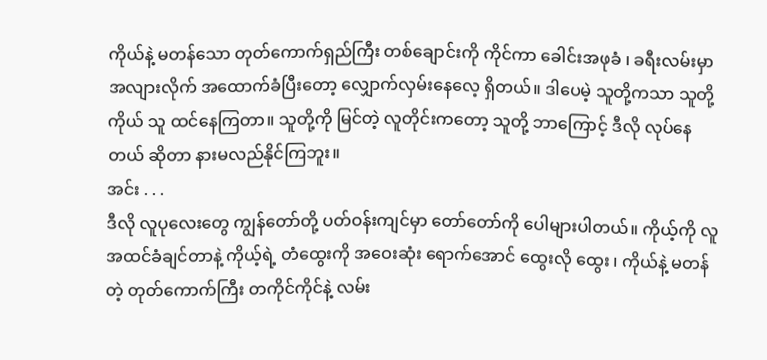ကိုယ်နဲ့ မတန်သော တုတ်ကောက်ရှည်ကြီး တစ်ချောင်းကို ကိုင်ကာ ခေါင်းအဖုခံ ၊ ခရီးလမ်းမှာ အလျားလိုက် အထောက်ခံပြီးတော့ လျှောက်လှမ်းနေလေ့ ရှိတယ်။ ဒါပေမဲ့ သူတို့ကသာ သူတို့ကိုယ် သူ ထင်နေကြတာ။ သူတို့ကို မြင်တဲ့ လူတိုင်းကတော့ သူတို့ ဘာကြောင့် ဒီလို လုပ်နေတယ် ဆိုတာ နားမလည်နိုင်ကြဘူး။
အင်း . . .
ဒီလို လူပုလေးတွေ ကျွန်တော်တို့ ပတ်ဝန်းကျင်မှာ တော်တော်ကို ပေါများပါတယ်။ ကိုယ့်ကို လူအထင်ခံချင်တာနဲ့ ကိုယ့်ရဲ့ တံထွေးကို အဝေးဆုံး ရောက်အောင် ထွေးလို ထွေး ၊ ကိုယ်နဲ့ မတန်တဲ့ တုတ်ကောက်ကြီး တကိုင်ကိုင်နဲ့ လမ်း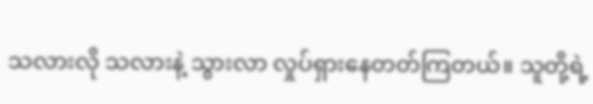သလားလို သလားနဲ့ သွားလာ လှုပ်ရှားနေတတ်ကြတယ်။ သူတို့ရဲ့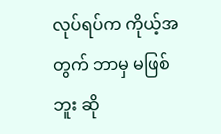လုပ်ရပ်က ကိုယ့်အတွက် ဘာမှ မဖြစ်ဘူး ဆို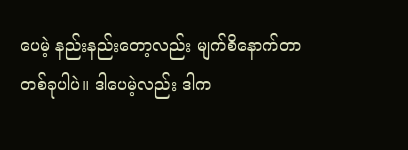ပေမဲ့ နည်းနည်းတော့လည်း မျက်စိနောက်တာ တစ်ခုပါပဲ။ ဒါပေမဲ့လည်း ဒါက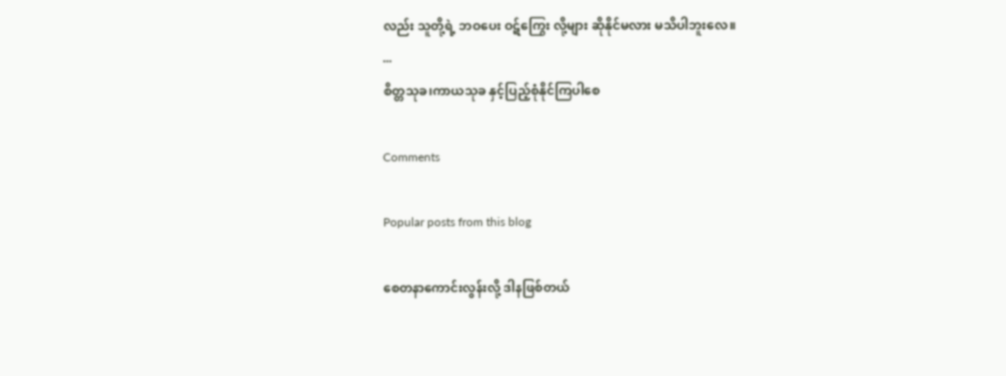လည်း သူတို့ရဲ့ ဘဝပေး ဝဋ်ကြွေး လို့များ ဆိုနိုင်မလား မသိပါဘူးလေ။
...
စိတ္တသုခ၊ကာယသုခ နှင့်ပြည့်စုံနိုင်ကြပါစေ

Comments

Popular posts from this blog

စေတနာကောင်းလွန်းလို့ ဒါနဖြစ်တယ်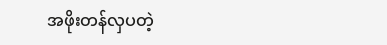အဖိုးတန်လှပတဲ့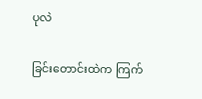ပုလဲ

ခြင်းတောင်းထဲက ကြက်